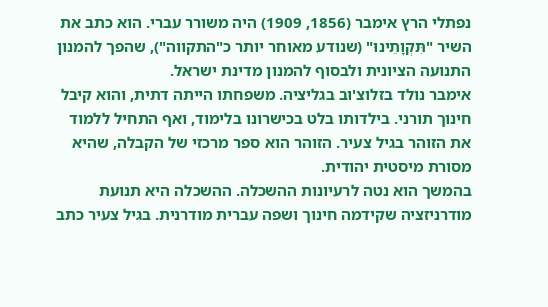נפתלי הרץ אימבר (1856, 1909) היה משורר עברי. הוא כתב את השיר "תִּקְוָתֵינוּ" (שנודע מאוחר יותר כ"התקווה"), שהפך להמנון התנועה הציונית ולבסוף להמנון מדינת ישראל.
אימבר נולד בזלוצ'וב בגליציה. משפחתו הייתה דתית, והוא קיבל חינוך תורני. בילדותו בלט בכישרונו בלימוד, ואף התחיל ללמוד את הזוהר בגיל צעיר. הזוהר הוא ספר מרכזי של הקבלה, שהיא מסורת מיסטית יהודית.
בהמשך הוא נטה לרעיונות ההשכלה. ההשכלה היא תנועת מודרניזציה שקידמה חינוך ושפה עברית מודרנית. בגיל צעיר כתב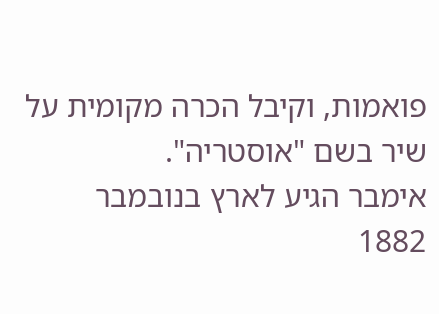פואמות, וקיבל הכרה מקומית על שיר בשם "אוסטריה".
אימבר הגיע לארץ בנובמבר 1882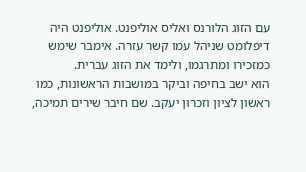עם הזוג הלורנס ואליס אוליפנט. אוליפנט היה דיפלומט שניהל עמו קשר עזרה. אימבר שימש כמזכירו ומתרגמו, ולימד את הזוג עברית.
הוא ישב בחיפה וביקר במושבות הראשונות, כמו ראשון לציון וזכרון יעקב. שם חיבר שירים תמיכה,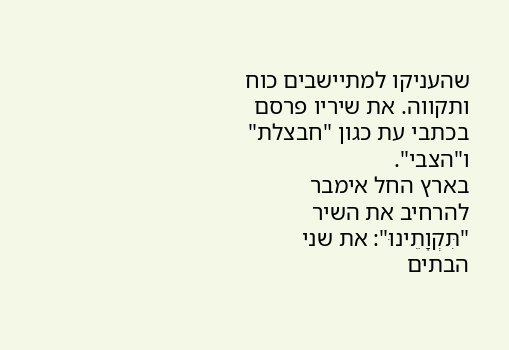שהעניקו למתיישבים כוח ותקווה. את שיריו פרסם בכתבי עת כגון "חבצלת" ו"הצבי".
בארץ החל אימבר להרחיב את השיר "תִּקְוָתֵינוּ": את שני הבתים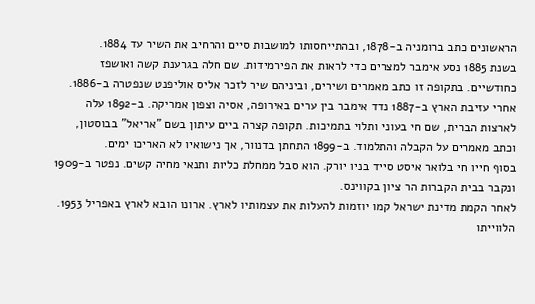הראשונים כתב ברומניה ב-1878, ובהתייחסותו למושבות סיים והרחיב את השיר עד 1884.
בשנת 1885 נסע אימבר למצרים כדי לראות את הפירמידות. שם חלה בגרענת קשה ואושפז כחודשיים. בתקופה זו כתב מאמרים ושירים, וביניהם שיר לזכר אליס אוליפנט שנפטרה ב-1886.
אחרי עזיבת הארץ ב-1887 נדד אימבר בין ערים באירופה, אסיה וצפון אמריקה. ב-1892 עלה לארצות הברית, שם חי בעוני ותלוי בתמיכות. תקופה קצרה ביים עיתון בשם "אריאל" בבוסטון, וכתב מאמרים על הקבלה והתלמוד. ב-1899 התחתן בדנוור, אך נישואיו לא האריכו ימים.
בסוף חייו חי בלואר איסט סייד בניו יורק. הוא סבל ממחלת כליות ותנאי מחיה קשים. נפטר ב-1909 ונקבר בבית הקברות הר ציון בקווינס.
לאחר הקמת מדינת ישראל קמו יוזמות להעלות את עצמותיו לארץ. ארונו הובא לארץ באפריל 1953. הלווייתו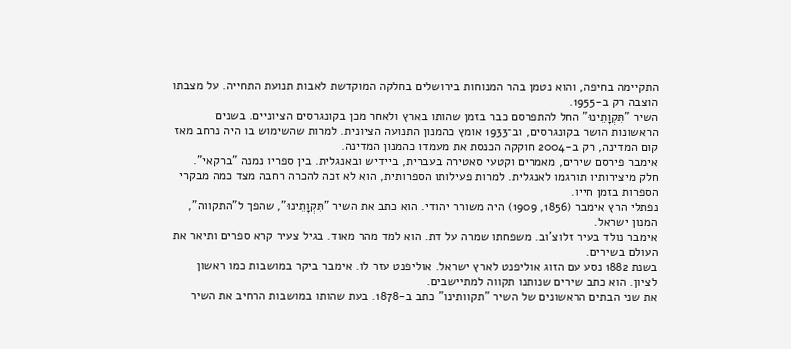התקיימה בחיפה, והוא נטמן בהר המנוחות בירושלים בחלקה המוקדשת לאבות תנועת התחייה. על מצבתו הוצבה רק ב-1955.
השיר "תִּקְוָתֵינוּ" החל להתפרסם כבר בזמן שהותו בארץ ולאחר מכן בקונגרסים הציוניים. בשנים הראשונות הושר בקונגרסים, וב־1933 אומץ כהמנון התנועה הציונית. למרות שהשימוש בו היה נרחב מאז קום המדינה, רק ב-2004 חוקקה הכנסת את מעמדו כהמנון המדינה.
אימבר פירסם שירים, מאמרים וקטעי סאטירה בעברית, ביידיש ובאנגלית. בין ספריו נמנה "ברקאי". חלק מיצירותיו תורגמו לאנגלית. למרות פעילותו הספרותית, הוא לא זכה להכרה רחבה מצד כמה מבקרי הספרות בזמן חייו.
נפתלי הרץ אימבר (1856, 1909) היה משורר יהודי. הוא כתב את השיר "תִּקְוָתֵינוּ", שהפך ל"התקווה", המנון ישראל.
אימבר נולד בעיר זלוצ'וב. משפחתו שמרה על דת. הוא למד מהר מאוד. בגיל צעיר קרא ספרים ותיאר את העולם בשירים.
בשנת 1882 נסע עם הזוג אוליפנט לארץ ישראל. אוליפנט עזר לו. אימבר ביקר במושבות כמו ראשון לציון. הוא כתב שירים שנותנו תקווה למתיישבים.
את שני הבתים הראשונים של השיר "תקוותינו" כתב ב-1878. בעת שהותו במושבות הרחיב את השיר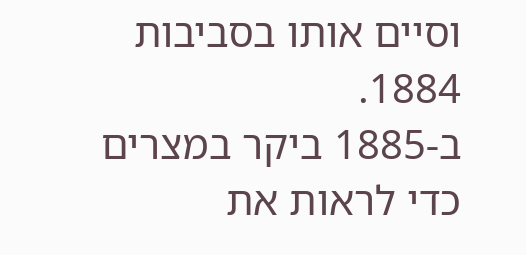וסיים אותו בסביבות 1884.
ב-1885 ביקר במצרים כדי לראות את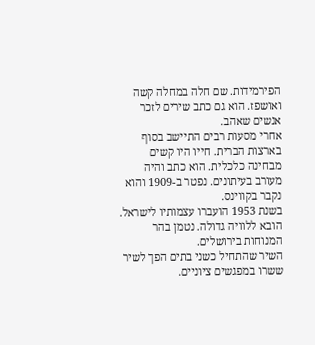הפירמידות. שם חלה במחלה קשה ואושפז. הוא גם כתב שירים לזכר אנשים שאהב.
אחרי מסעות רבים התיישב בסוף בארצות הברית. חייו היו קשים מבחינה כלכלית. הוא כתב והיה מעורב בעיתונים. נפטר ב-1909 והוא נקבר בקווינס.
בשנת 1953 הועברו עצמותיו לישראל. הובא ללוויה גדולה. נטמן בהר המנוחות בירושלים.
השיר שהתחיל כשני בתים הפך לשיר ששרו במפגשים ציוניים.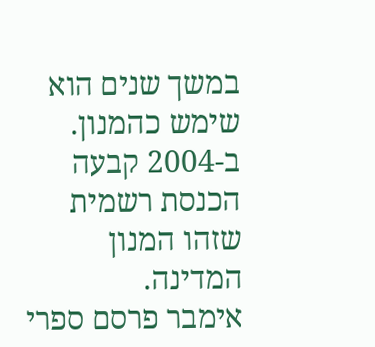במשך שנים הוא שימש כהמנון. ב-2004 קבעה הכנסת רשמית שזהו המנון המדינה.
אימבר פרסם ספרי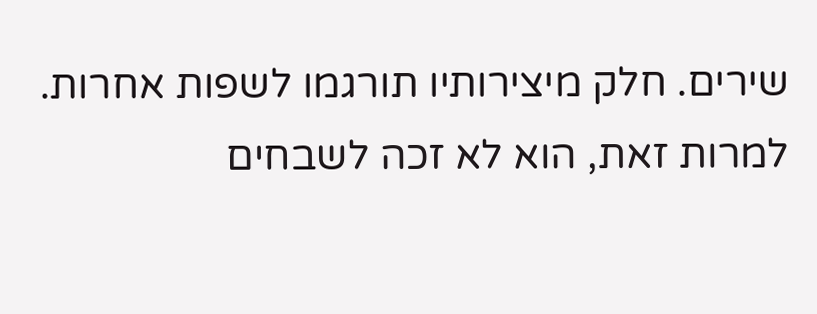שירים. חלק מיצירותיו תורגמו לשפות אחרות. למרות זאת, הוא לא זכה לשבחים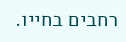רחבים בחייו.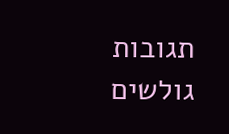תגובות גולשים